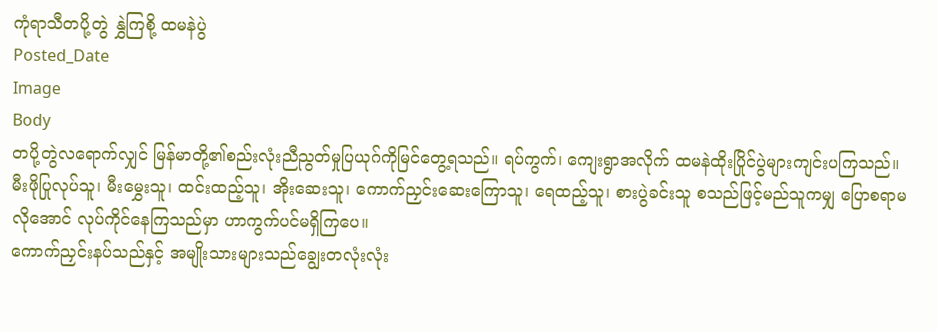ကုံရာသီတပို့တွဲ နွှဲကြစို့ ထမနဲပွဲ
Posted_Date
Image
Body
တပို့တွဲလရောက်လျှင် မြန်မာတို့၏စည်းလုံးညီညွတ်မှုပြယုဂ်ကိုမြင်တွေ့ရသည်။ ရပ်ကွက်၊ ကျေးရွာအလိုက် ထမနဲထိုးပြိုင်ပွဲများကျင်းပကြသည်။ မီးဖိုပြုလုပ်သူ၊ မီးမွှေးသူ၊ ထင်းထည့်သူ၊ အိုးဆေးသူ၊ ကောက်ညှင်းဆေးကြောသူ၊ ရေထည့်သူ၊ စားပွဲခင်းသူ စသည်ဖြင့်မည်သူကမျှ ပြောစရာမလိုအောင် လုပ်ကိုင်နေကြသည်မှာ ဟာကွက်ပင်မရှိကြပေ။
ကောက်ညှင်းနပ်သည်နှင့် အမျိုးသားများသည်ချွေးတလုံးလုံး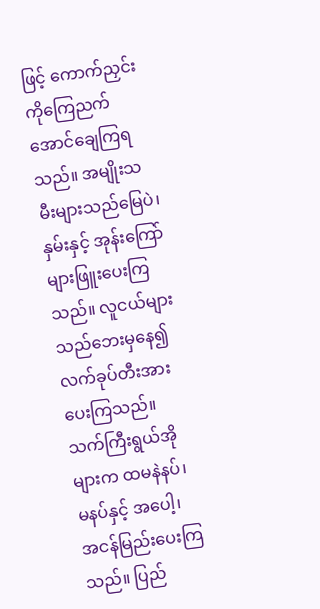ဖြင့် ကောက်ညှင်းကိုကြေညက်အောင်ချေကြရသည်။ အမျိုးသမီးများသည်မြေပဲ၊ နှမ်းနှင့် အုန်းကြော်များဖြူးပေးကြသည်။ လူငယ်များသည်ဘေးမှနေ၍လက်ခုပ်တီးအားပေးကြသည်။ သက်ကြီးရွယ်အိုများက ထမနဲနပ်၊မနပ်နှင့် အပေါ့၊ အငန်မြည်းပေးကြသည်။ ပြည်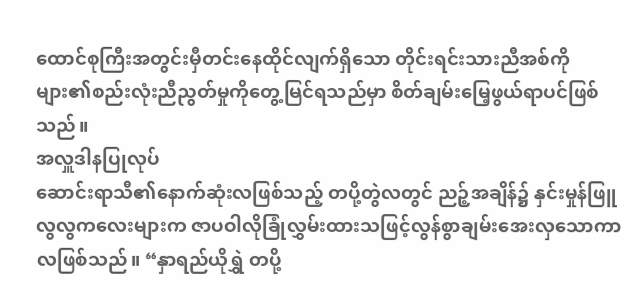ထောင်စုကြီးအတွင်းမှီတင်းနေထိုင်လျက်ရှိသော တိုင်းရင်းသားညီအစ်ကိုများ၏စည်းလုံးညီညွတ်မှုကိုတွေ့မြင်ရသည်မှာ စိတ်ချမ်းမြေ့ဖွယ်ရာပင်ဖြစ်သည်။
အလှူဒါနပြုလုပ်
ဆောင်းရာသီ၏နောက်ဆုံးလဖြစ်သည့် တပို့တွဲလတွင် ညဉ့်အချိန်၌ နှင်းမှုန်ဖြူလွလွကလေးများက ဇာပဝါလိုခြုံလွှမ်းထားသဖြင့်လွန်စွာချမ်းအေးလှသောကာလဖြစ်သည်။ “နှာရည်ယိုရွှဲ တပို့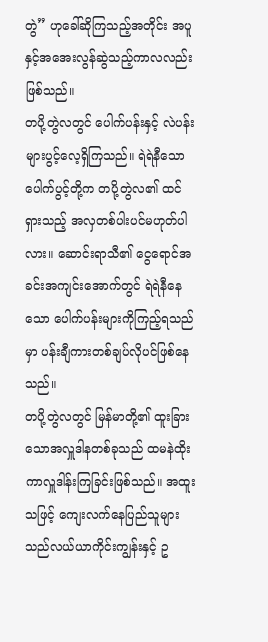တွဲ” ဟုခေါ်ဆိုကြသည့်အတိုင်း အပူနှင့်အအေးလွန်ဆွဲသည့်ကာလလည်းဖြစ်သည်။
တပို့တွဲလတွင် ပေါက်ပန်းနှင့် လဲပန်းများပွင့်လေ့ရှိကြသည်။ ရဲရဲနီသော ပေါက်ပွင့်တို့က တပို့တွဲလ၏ ထင်ရှားသည့် အလှတစ်ပါးပင်မဟုတ်ပါလား။ ဆောင်းရာသီ၏ ငွေရောင်အခင်းအကျင်းအောက်တွင် ရဲရဲနီနေသော ပေါက်ပန်းများကိုကြည့်ရသည်မှာ ပန်းချီကားတစ်ချပ်လိုပင်ဖြစ်နေသည်။
တပို့တွဲလတွင် မြန်မာတို့၏ ထူးခြားသောအလှူဒါနတစ်ခုသည် ထမနဲထိုးကာလှူဒါန်းကြခြင်းဖြစ်သည်။ အထူးသဖြင့် ကျေးလက်နေပြည်သူများသည်လယ်ယာကိုင်းကျွန်းနှင့် ဥ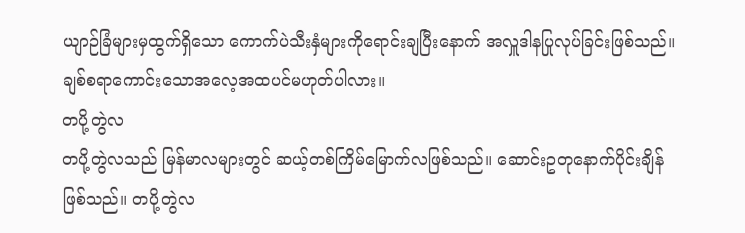ယျာဉ်ခြံများမှထွက်ရှိသော ကောက်ပဲသီးနှံများကိုရောင်းချပြီးနောက် အလှူဒါနပြုလုပ်ခြင်းဖြစ်သည်။ ချစ်စရာကောင်းသောအလေ့အထပင်မဟုတ်ပါလား။
တပို့တွဲလ
တပို့တွဲလသည် မြန်မာလများတွင် ဆယ့်တစ်ကြိမ်မြောက်လဖြစ်သည်။ ဆောင်းဥတုနောက်ပိုင်းချိန်ဖြစ်သည်။ တပို့တွဲလ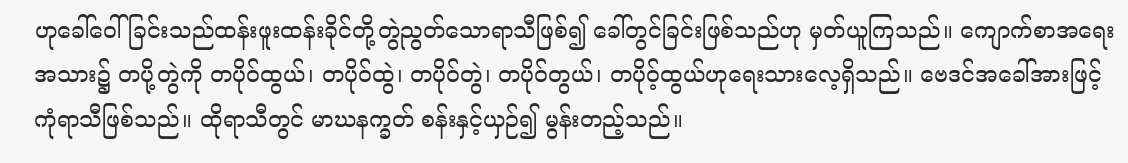ဟုခေါ်ဝေါ်ခြင်းသည်ထန်းဖူးထန်းခိုင်တို့တွဲညွတ်သောရာသီဖြစ်၍ ခေါ်တွင်ခြင်းဖြစ်သည်ဟု မှတ်ယူကြသည်။ ကျောက်စာအရေးအသား၌ တပို့တွဲကို တပိုဝ်ထွယ်၊ တပိုဝ်ထွဲ၊ တပိုဝ်တွဲ၊ တပိုဝ်တွယ်၊ တပိုဝ့်ထွယ်ဟုရေးသားလေ့ရှိသည်။ ဗေဒင်အခေါ်အားဖြင့် ကုံရာသီဖြစ်သည်။ ထိုရာသီတွင် မာဃနက္ခတ် စန်းနှင့်ယှဉ်၍ မွန်းတည့်သည်။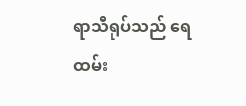ရာသီရုပ်သည် ရေထမ်း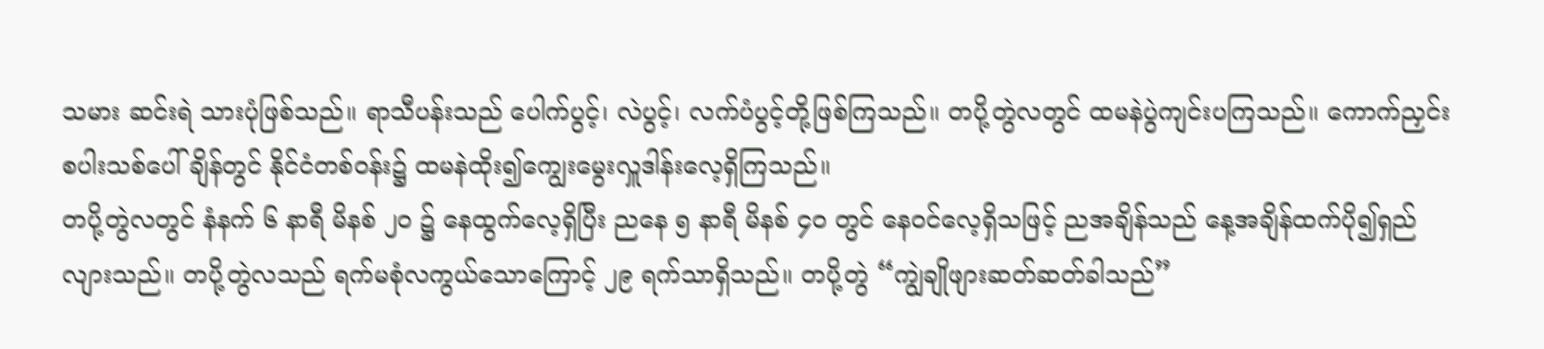သမား ဆင်းရဲ သားပုံဖြစ်သည်။ ရာသီပန်းသည် ပေါက်ပွင့်၊ လဲပွင့်၊ လက်ပံပွင့်တို့ဖြစ်ကြသည်။ တပို့တွဲလတွင် ထမနဲပွဲကျင်းပကြသည်။ ကောက်ညှင်းစပါးသစ်ပေါ်ချိန်တွင် နိုင်ငံတစ်ဝန်း၌ ထမနဲထိုး၍ကျွေးမွေးလှူဒါန်းလေ့ရှိကြသည်။
တပို့တွဲလတွင် နံနက် ၆ နာရီ မိနစ် ၂ဝ ၌ နေထွက်လေ့ရှိပြီး ညနေ ၅ နာရီ မိနစ် ၄ဝ တွင် နေဝင်လေ့ရှိသဖြင့် ညအချိန်သည် နေ့အချိန်ထက်ပို၍ရှည်လျားသည်။ တပို့တွဲလသည် ရက်မစုံလကွယ်သောကြောင့် ၂၉ ရက်သာရှိသည်။ တပို့တွဲ “ကျွဲချိုဖျားဆတ်ဆတ်ခါသည်”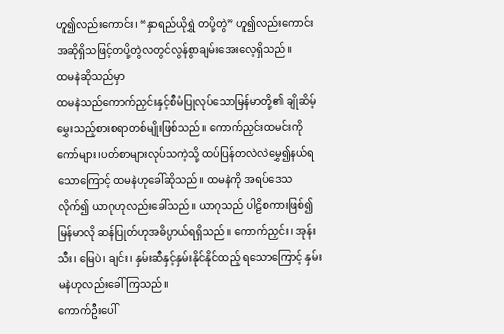ဟူ၍လည်းကောင်း၊ “နှာရည်ယိုရွှဲ တပို့တွဲ” ဟူ၍လည်းကောင်းအဆိုရှိသဖြင့်တပို့တွဲလတွင်လွန်စွာချမ်းအေးလေ့ရှိသည်။
ထမနဲဆိုသည်မှာ
ထမနဲသည်ကောက်ညှင်းနှင့်စီမံပြုလုပ်သောမြန်မာတို့၏ ချိုဆိမ့်မွှေးသည့်စားစရာတစ်မျိုးဖြစ်သည်။ ကောက်ညှင်းထမင်းကို ကော်များ၊ပတ်စာများလုပ်သကဲ့သို့ ထပ်ပြန်တလဲလဲမွှေ၍နယ်ရသောကြောင့် ထမနဲဟုခေါ်ဆိုသည်။ ထမနဲကို အရပ်ဒေသလိုက်၍ ယာဂုဟုလည်းခေါ်သည်။ ယာဂုသည် ပါဠိစကားဖြစ်၍ မြန်မာလို ဆန်ပြုတ်ဟုအဓိပ္ပာယ်ရရှိသည်။ ကောက်ညှင်း၊ အုန်းသီး၊ မြေပဲ၊ ချင်း၊ နှမ်းဆီနှင့်နှမ်းနိုင်နိုင်ထည့် ရသောကြောင့် နှမ်းမနဲဟုလည်းခေါ်ကြသည်။
ကောက်ဦးပေါ်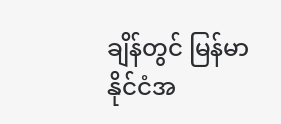ချိန်တွင် မြန်မာနိုင်ငံအ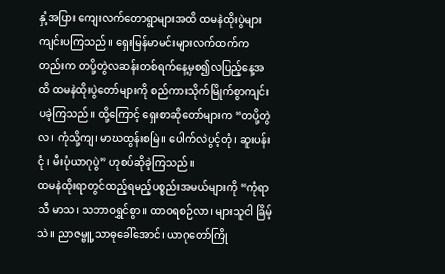နှံ့အပြား ကျေးလက်တောရွာများအထိ ထမနဲထိုးပွဲများကျင်းပကြသည်။ ရှေးမြန်မာမင်းများလက်ထက်ကတည်းက တပို့တွဲလဆန်းတစ်ရက်နေ့မှစ၍လပြည့်နေ့အထိ ထမနဲထိုးပွဲတော်များကို စည်ကားသိုက်မြိုက်စွာကျင်းပခဲ့ကြသည်။ ထို့ကြောင့် ရှေးစာဆိုတော်များက “တပို့တွဲလ၊ ကုံသို့ကျ၊ မာဃထွန်းစမြဲ။ ပေါက်လဲပွင့်တုံ၊ ဆူးပန်းငုံ ၊ မီးပုံယာဂုပွဲ” ဟုစပ်ဆိုခဲ့ကြသည်။
ထမနဲထိုးရာတွင်ထည့်ရမည့်ပစ္စည်းအမယ်များကို “ကုံရာသီ မာသ၊ သဘာဝရွှင်စွာ။ ထာဝရစဉ်လာ၊ များသူငါ ခြိမ့်သဲ။ ညာဇမ္ဗူ့သာဓုခေါ်အောင်၊ ယာဂုတော်ကြို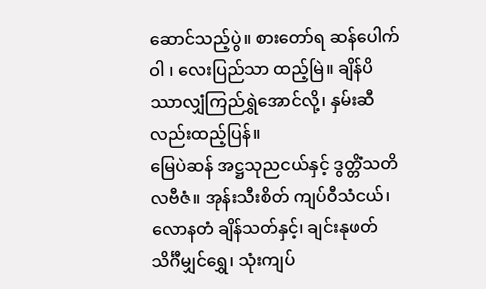ဆောင်သည့်ပွဲ။ စားတော်ရ ဆန်ပေါက်ဝါ ၊ လေးပြည်သာ ထည့်မြဲ။ ချိန်ပိဿာလျှံကြည်ရွှဲအောင်လို့၊ နှမ်းဆီလည်းထည့်ပြန်။
မြေပဲဆန် အဋ္ဌသုညငယ်နှင့် ဒွတ္တိံသတိလဗီဇံ။ အုန်းသီးစိတ် ကျပ်ဝီသံငယ်၊ လောနတံ ချိန်သတ်နှင့်၊ ချင်းနုဖတ် သိင်္ဂီမျှင်ရွှေ၊ သုံးကျပ်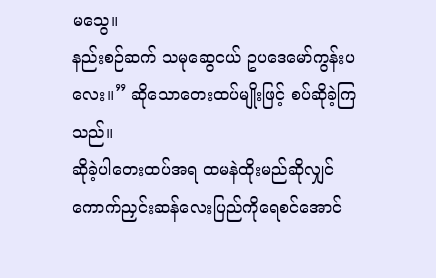မသွေ။
နည်းစဉ်ဆက် သမုဆွေငယ် ဥပဒေမော်ကွန်းပလေး။” ဆိုသောတေးထပ်မျိုးဖြင့် စပ်ဆိုခဲ့ကြသည်။
ဆိုခဲ့ပါတေးထပ်အရ ထမနဲထိုးမည်ဆိုလျှင် ကောက်ညှင်းဆန်လေးပြည်ကိုရေစင်အောင်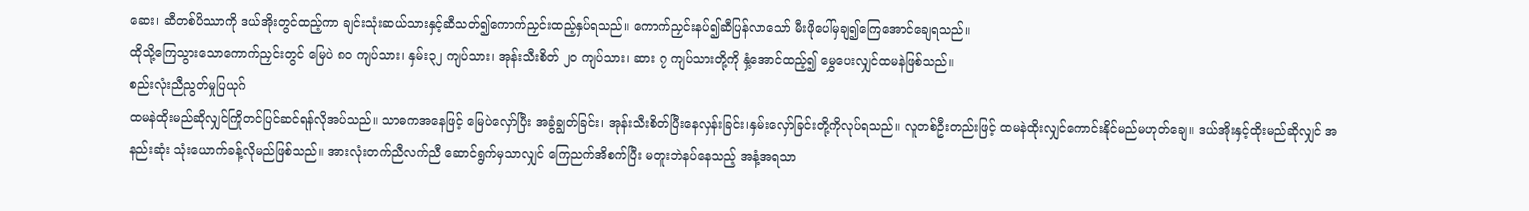ဆေး၊ ဆီတစ်ပိဿာကို ဒယ်အိုးတွင်ထည့်ကာ ချင်းသုံးဆယ်သားနှင့်ဆီသတ်၍ကောက်ညှင်းထည့်နှပ်ရသည်။ ကောက်ညှင်းနပ်၍ဆီပြန်လာသော် မီးဖိုပေါ်မှချ၍ကြေအောင်ချေရသည်။
ထိုသို့ကြေသွားသောကောက်ညှင်းတွင် မြေပဲ ၈ဝ ကျပ်သား၊ နှမ်း၃၂ ကျပ်သား၊ အုန်းသီးစိတ် ၂ဝ ကျပ်သား၊ ဆား ၇ ကျပ်သားတို့ကို နှံ့အောင်ထည့်၍ မွှေပေးလျှင်ထမနဲဖြစ်သည်။
စည်းလုံးညီညွတ်မှုပြယုဂ်
ထမနဲထိုးမည်ဆိုလျှင်ကြိုတင်ပြင်ဆင်ရန်လိုအပ်သည်။ သာဓကအနေဖြင့် မြေပဲလှော်ပြီး အခွံချွတ်ခြင်း၊ အုန်းသီးစိတ်ပြီးနေလှန်းခြင်း၊နှမ်းလှော်ခြင်းတို့ကိုလုပ်ရသည်။ လူတစ်ဦးတည်းဖြင့် ထမနဲထိုးလျှင်ကောင်းနိုင်မည်မဟုတ်ချေ။ ဒယ်အိုးနှင့်ထိုးမည်ဆိုလျှင် အနည်းဆုံး သုံးယောက်ခန့်လိုမည်ဖြစ်သည်။ အားလုံးတက်ညီလက်ညီ ဆောင်ရွက်မှသာလျှင် ကြေညက်အိစက်ပြီး မတူးဘဲနပ်နေသည့် အနံ့အရသာ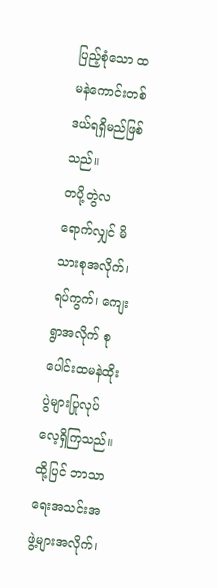ပြည့်စုံသော ထမနဲကောင်းတစ်ဒယ်ရရှိမည်ဖြစ်သည်။
တပို့တွဲလရောက်လျှင် မိသားစုအလိုက်၊ ရပ်ကွက်၊ ကျေးရွာအလိုက် စုပေါင်းထမနဲထိုးပွဲများပြုလုပ်လေ့ရှိကြသည်။ ထို့ပြင် ဘာသာရေးအသင်းအဖွဲ့များအလိုက်၊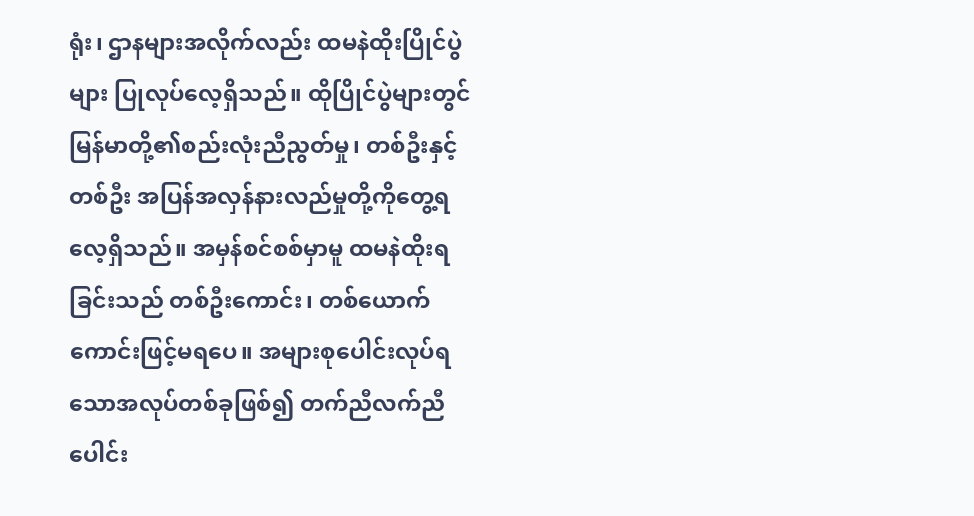ရုံး၊ ဌာနများအလိုက်လည်း ထမနဲထိုးပြိုင်ပွဲများ ပြုလုပ်လေ့ရှိသည်။ ထိုပြိုင်ပွဲများတွင် မြန်မာတို့၏စည်းလုံးညီညွတ်မှု၊ တစ်ဦးနှင့်တစ်ဦး အပြန်အလှန်နားလည်မှုတို့ကိုတွေ့ရလေ့ရှိသည်။ အမှန်စင်စစ်မှာမူ ထမနဲထိုးရခြင်းသည် တစ်ဦးကောင်း၊ တစ်ယောက်ကောင်းဖြင့်မရပေ။ အများစုပေါင်းလုပ်ရသောအလုပ်တစ်ခုဖြစ်၍ တက်ညီလက်ညီ ပေါင်း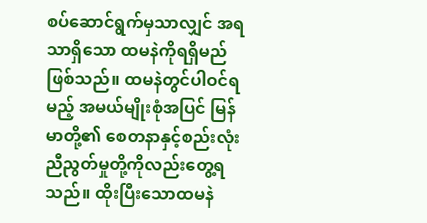စပ်ဆောင်ရွက်မှသာလျှင် အရသာရှိသော ထမနဲကိုရရှိမည်ဖြစ်သည်။ ထမနဲတွင်ပါဝင်ရမည့် အမယ်မျိုးစုံအပြင် မြန်မာတို့၏ စေတနာနှင့်စည်းလုံးညီညွတ်မှုတို့ကိုလည်းတွေ့ရသည်။ ထိုးပြီးသောထမနဲ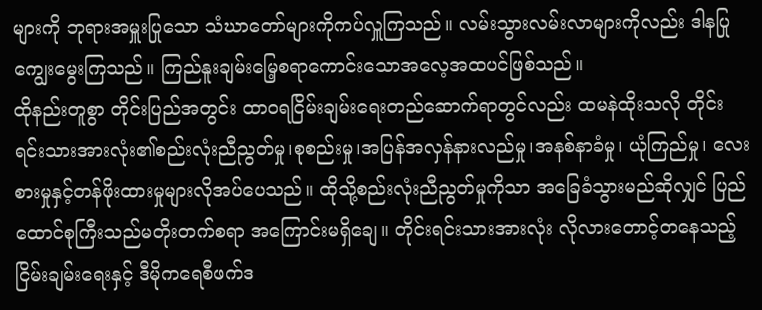များကို ဘုရားအမှူးပြုသော သံဃာတော်များကိုကပ်လှူကြသည်။ လမ်းသွားလမ်းလာများကိုလည်း ဒါနပြုကျွေးမွေးကြသည်။ ကြည်နူးချမ်းမြေ့စရာကောင်းသောအလေ့အထပင်ဖြစ်သည်။
ထိုနည်းတူစွာ တိုင်းပြည်အတွင်း ထာဝရငြိမ်းချမ်းရေးတည်ဆောက်ရာတွင်လည်း ထမနဲထိုးသလို တိုင်းရင်းသားအားလုံး၏စည်းလုံးညီညွတ်မှု၊စုစည်းမှု၊အပြန်အလှန်နားလည်မှု၊အနစ်နာခံမှု၊ ယုံကြည်မှု၊ လေးစားမှုနှင့်တန်ဖိုးထားမှုများလိုအပ်ပေသည်။ ထိုသို့စည်းလုံးညီညွတ်မှုကိုသာ အခြေခံသွားမည်ဆိုလျှင် ပြည်ထောင်စုကြီးသည်မတိုးတက်စရာ အကြောင်းမရှိချေ။ တိုင်းရင်းသားအားလုံး လိုလားတောင့်တနေသည့် ငြိမ်းချမ်းရေးနှင့် ဒီမိုကရေစီဖက်ဒ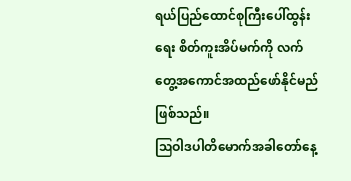ရယ်ပြည်ထောင်စုကြီးပေါ်ထွန်းရေး စိတ်ကူးအိပ်မက်ကို လက်တွေ့အကောင်အထည်ဖော်နိုင်မည်ဖြစ်သည်။
ဩဝါဒပါတိမောက်အခါတော်နေ့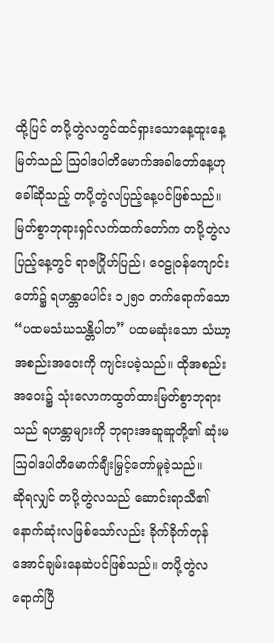ထို့ပြင် တပို့တွဲလတွင်ထင်ရှားသောနေ့ထူးနေ့မြတ်သည် ဩဝါဒပါတိမောက်အခါတော်နေ့ဟုခေါ်ဆိုသည့် တပို့တွဲလပြည့်နေ့ပင်ဖြစ်သည်။
မြတ်စွာဘုရားရှင်လက်ထက်တော်က တပို့တွဲလပြည့်နေ့တွင် ရာဇဂြိုဟ်ပြည်၊ ဝေဠုဝန်ကျောင်းတော်၌ ရဟန္တာပေါင်း ၁၂၅ဝ တက်ရောက်သော “ပထမသံဃသန္တိပါတ” ပထမဆုံးသော သံဃာ့အစည်းအဝေးကို ကျင်းပခဲ့သည်။ ထိုအစည်းအဝေး၌ သုံးလောကထွတ်ထားမြတ်စွာဘုရားသည် ရဟန္တာများကို ဘုရားအဆူဆူတို့၏ ဆုံးမဩဝါဒပါတိမောက်ချီးမြှင့်တော်မူခဲ့သည်။
ဆိုရလျှင် တပို့တွဲလသည် ဆောင်းရာသီ၏နောက်ဆုံးလဖြစ်သော်လည်း ခိုက်ခိုက်တုန်အောင်ချမ်းနေဆဲပင်ဖြစ်သည်။ တပို့တွဲလရောက်ပြီ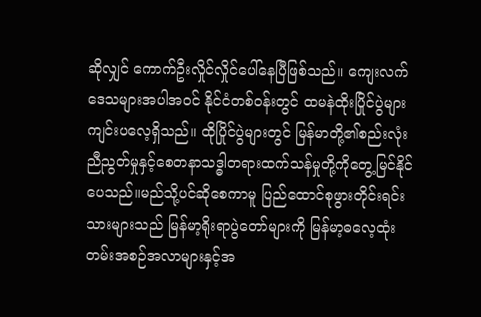ဆိုလျှင် ကောက်ဦးလှိုင်လှိုင်ပေါ်နေပြီဖြစ်သည်။ ကျေးလက်ဒေသများအပါအဝင် နိုင်ငံတစ်ဝန်းတွင် ထမနဲထိုးပြိုင်ပွဲများကျင်းပလေ့ရှိသည်။ ထိုပြိုင်ပွဲများတွင် မြန်မာတို့၏စည်းလုံးညီညွတ်မှုနှင့်စေတနာသဒ္ဓါတရားထက်သန်မှုတို့ကိုတွေ့မြင်နိုင်ပေသည်။မည်သို့ပင်ဆိုစေကာမူ ပြည်ထောင်စုဖွားတိုင်းရင်းသားများသည် မြန်မာ့ရိုးရာပွဲတော်များကို မြန်မာ့ဓလေ့ထုံးတမ်းအစဉ်အလာများနှင့်အ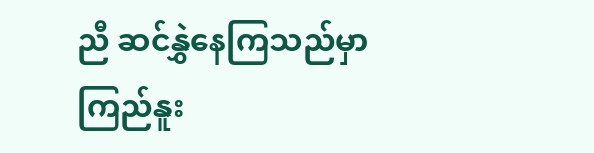ညီ ဆင်နွှဲနေကြသည်မှာ ကြည်နူး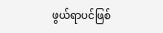ဖွယ်ရာပင်ဖြစ်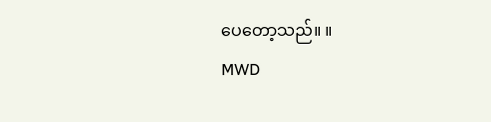ပေတော့သည်။ ။
MWD